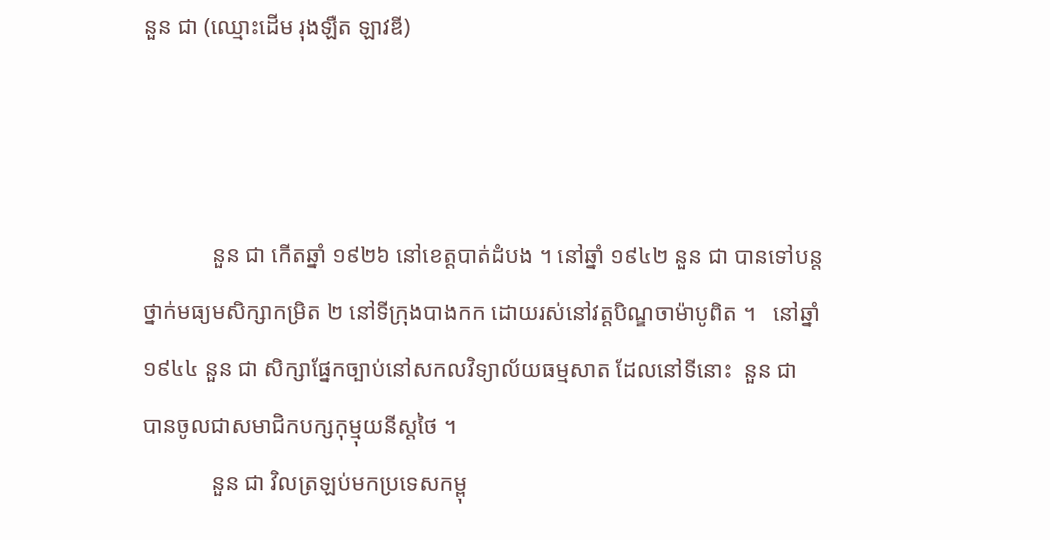នួន ជា (ឈ្មោះដើម រុងឡឺត ឡាវឌី)



            នួន ជា កើតឆ្នាំ ១៩២៦ នៅខេត្តបាត់ដំបង ។ នៅឆ្នាំ ១៩៤២ នួន ជា បានទៅបន្ត
ថ្នាក់មធ្យមសិក្សាកម្រិត ២ នៅទីក្រុងបាងកក ដោយរស់នៅវត្តបិណ្ឌចាម៉ាបូពិត ។   នៅឆ្នាំ
១៩៤៤ នួន ជា សិក្សាផ្នែកច្បាប់នៅសកលវិទ្យាល័យធម្មសាត ដែលនៅទីនោះ  នួន ជា
បានចូលជាសមាជិកបក្សកុម្មុយនីស្តថៃ ។
            នួន ជា វិលត្រឡប់មកប្រទេសកម្ពុ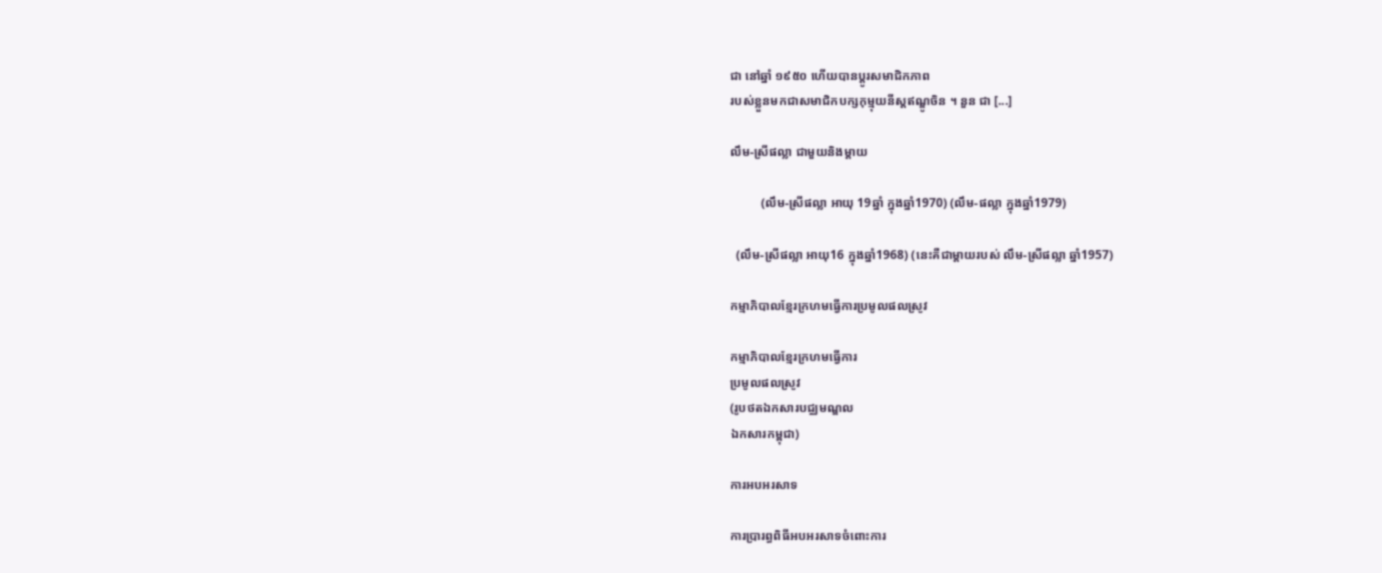ជា នៅឆ្នាំ ១៩៥០ ហើយបានប្តូរសមាជិកភាព
របស់ខ្លួនមកជាសមាជិកបក្សកុម្មុយនីស្តឥណ្ឌូចិន ។ នួន ជា [...]

លឹម-ស្រីផល្លា ជាមួយនិងម្តាយ

          (លឹម-ស្រីផល្លា អាយុ 19ឆ្នាំ ក្នុងឆ្នាំ1970) (លឹម-ផល្លា ក្នុងឆ្នាំ1979)

  (លឹម-ស្រីផល្លា អាយុ16 ក្នុងឆ្នាំ1968) (នេះគឺជាម្តាយរបស់ លឹម-ស្រីផល្លា ឆ្នាំ1957)

កម្មាភិបាលខ្មែរក្រហមធ្វើការប្រមូលផលស្រូវ

កម្មាភិបាលខ្មែរក្រហមធ្វើការ
ប្រមូលផលស្រូវ
(រូបថតឯកសារបជ្ឈមណ្ឌល
ឯកសារកម្ពុជា)

ការអបអរសាទ

ការប្រារព្ធពិធីអបអរសាទចំពោះការ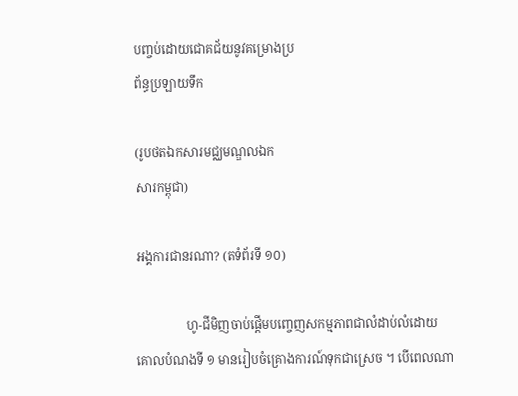បញ្ចប់ដោយជោគជ័យនូវគម្រោងប្រ
ព័ន្ធប្រឡាយទឹក

(រូបថតឯកសារមជ្ឈមណ្ឌលឯក
សារកម្ពុជា)

អង្គការជានរណា? (តទំព័រទី ១០)

                ហូ-ជីមិញចាប់ផ្តើមបញ្ចេញសកម្មភាពជាលំដាប់លំដោយ
គោលបំណងទី ១ មានរៀបចំគ្រោងការណ៍ទុកជាស្រេច ។ បើពេលណា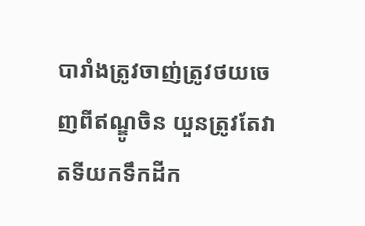បារាំងត្រូវចាញ់ត្រូវថយចេញពីឥណ្ឌូចិន យួនត្រូវតែវាតទីយកទឹកដីក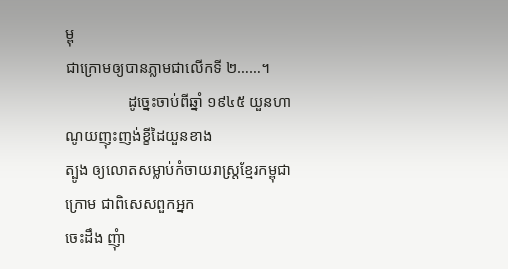ម្ពុ
ជាក្រោមឲ្យបានភ្លាមជាលើកទី ២……។
                ដូច្នេះចាប់ពីឆ្នាំ ១៩៤៥ យួនហាណូយញុះញង់ខ្ខីដៃយួនខាង
ត្បូង ឲ្យលោតសម្លាប់កំចាយរាស្រ្តខ្មែរកម្ពុជាក្រោម ជាពិសេសពួកអ្នក
ចេះដឹង ញុំា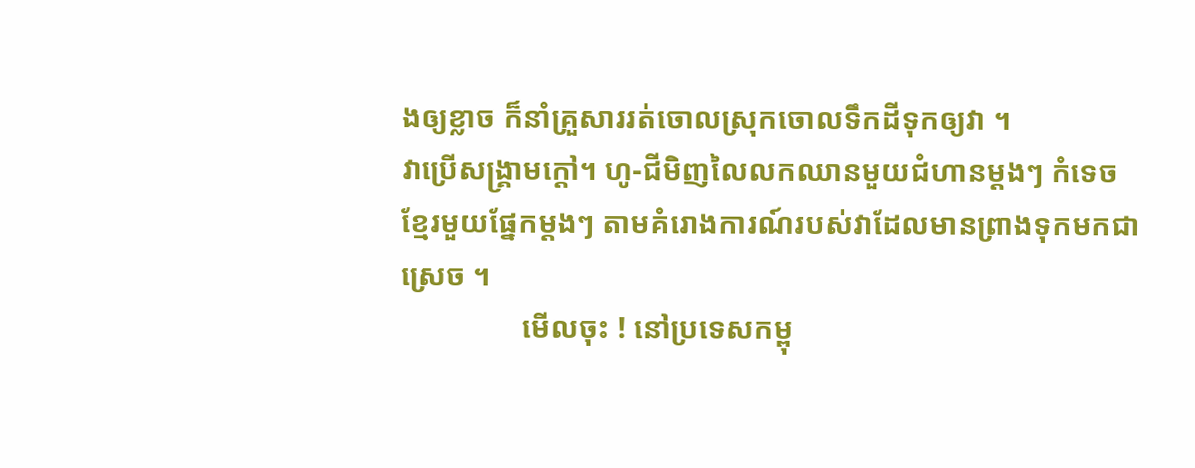ងឲ្យខ្លាច ក៏នាំគ្រួសាររត់ចោលស្រុកចោលទឹកដីទុកឲ្យវា ។
វាប្រើសង្រ្គាមក្តៅ។ ហូ-ជីមិញលៃលកឈានមួយជំហានម្តងៗ កំទេច
ខ្មែរមួយផ្នែកម្តងៗ តាមគំរោងការណ៍របស់វាដែលមានព្រាងទុកមកជា
ស្រេច ។
                មើលចុះ ! នៅប្រទេសកម្ពុ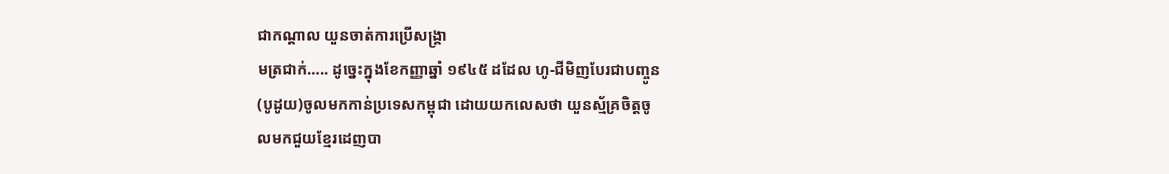ជាកណ្តាល យួនចាត់ការប្រើសង្រ្គា
មត្រជាក់….. ដូច្នេះក្នុងខែកញ្ញាឆ្នាំ ១៩៤៥ ដដែល ហូ-ជីមិញបែរជាបញ្ចូន
(បូដូយ)ចូលមកកាន់ប្រទេសកម្ពុជា ដោយយកលេសថា យួនស្ម័គ្រចិត្តចូ
លមកជួយខ្មែរដេញបា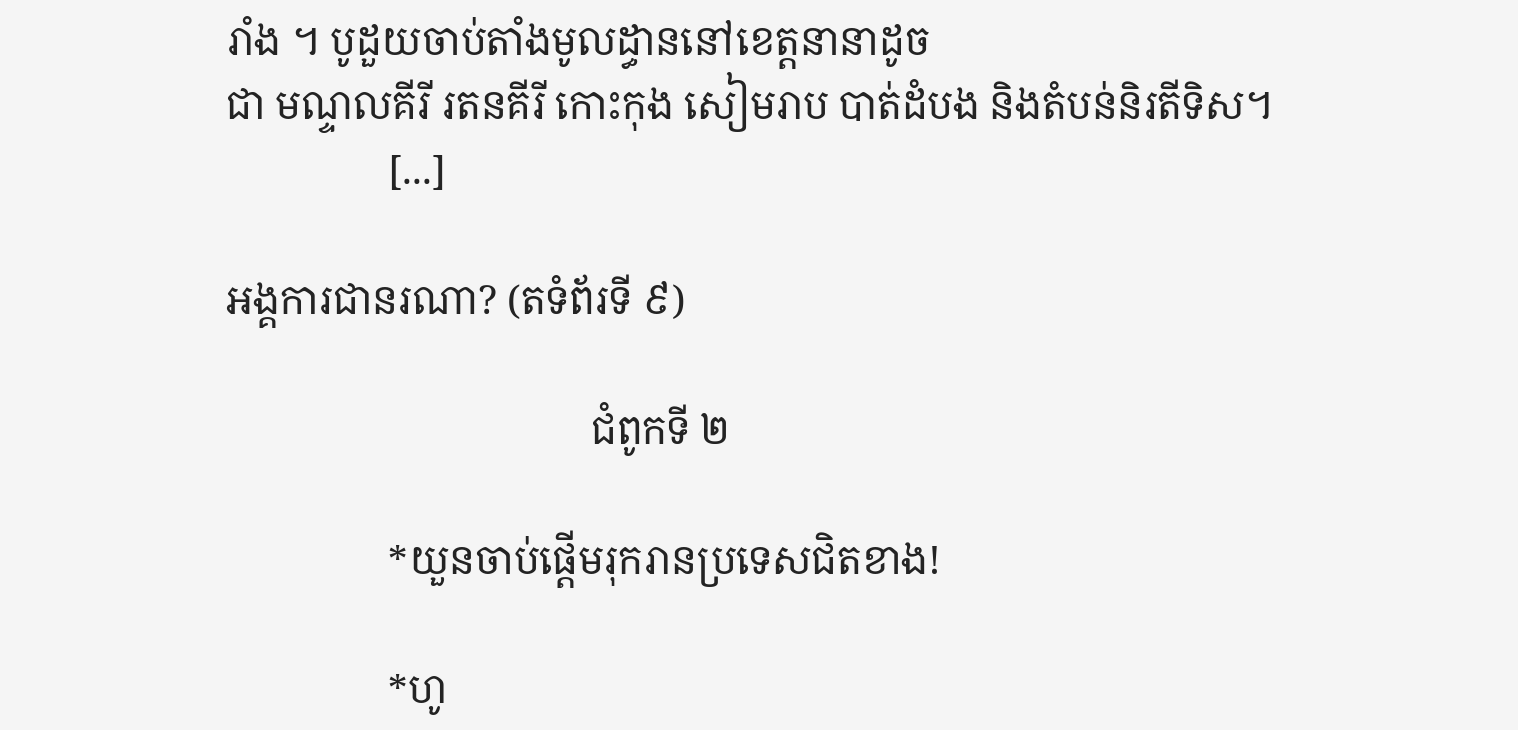រាំង ។ បូដួយចាប់តាំងមូលដ្ធាននៅខេត្តនានាដូច
ជា មណ្ទលគីរី រតនគីរី កោះកុង សៀមរាប បាត់ដំបង និងតំបន់និរតីទិស។
                [...]

អង្គការជានរណា? (តទំព័រទី ៩)

                                    ជំពូកទី ២

                *យួនចាប់ផ្តើមរុករានប្រទេសជិតខាង!

                *ហូ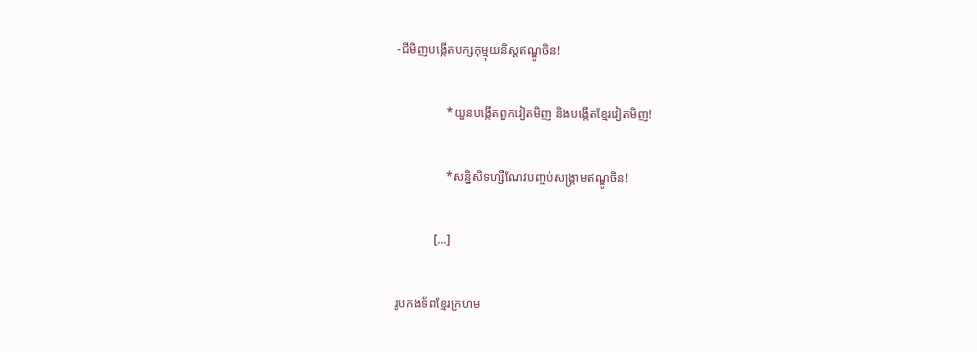-ជីមិញបង្កើតបក្សកុម្មុយនិស្តឥណ្ឌូចិន!

                *យួនបង្កើតពួកវៀតមិញ និងបង្កើតខ្មែរវៀតមិញ!

                *សន្និសិទហ្សឺណែវបញ្ចប់សង្រ្គាមឥណ្ឌូចិន!

            [...]

រូបកងទ័ពខ្មែរក្រហម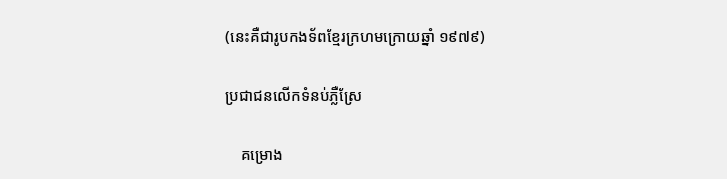(នេះគឺជារូបកងទ័ពខ្មែរក្រហមក្រោយឆ្នាំ ១៩៧៩)

ប្រជាជនលើកទំនប់ភ្លឺស្រែ

    គម្រោង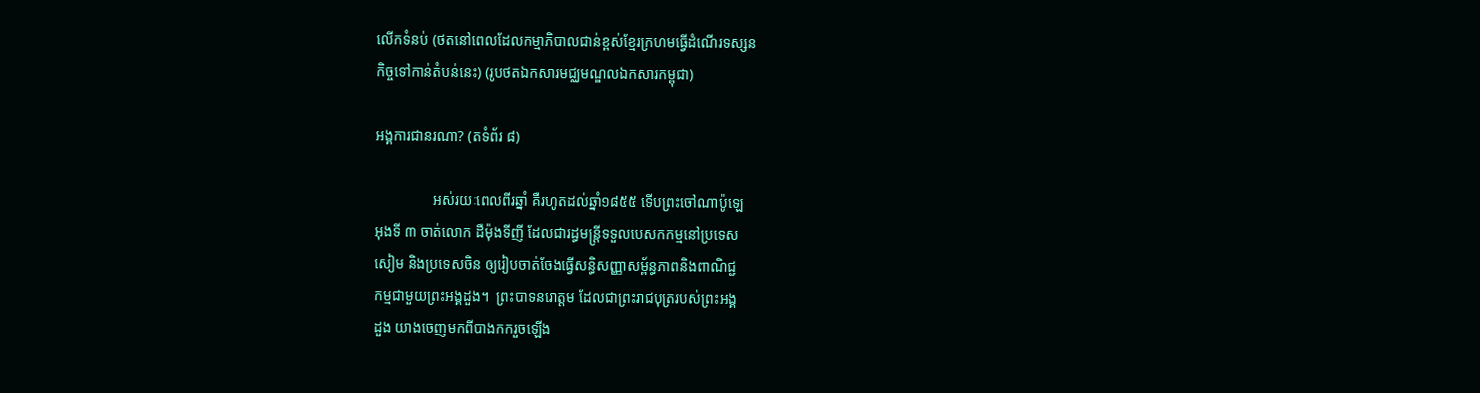លើកទំនប់ (ថតនៅពេលដែលកម្មាភិបាលជាន់ខ្ពស់ខ្មែរក្រហមធ្វើដំណើរទស្សន
កិច្ចទៅកាន់តំបន់នេះ) (រូបថតឯកសារមជ្ឈមណ្ឌលឯកសារកម្ពុជា)

អង្គការជានរណា? (តទំព័រ ៨)

                អស់រយៈពេលពីរឆ្នាំ គឺរហូតដល់ឆ្នាំ១៨៥៥ ទើបព្រះចៅណាប៉ូឡេ
អុងទី ៣ ចាត់លោក ដឺម៉ុងទីញី ដែលជារដ្ធមន្រ្តីទទួលបេសកកម្មនៅប្រទេស
សៀម និងប្រទេសចិន ឲ្យរៀបចាត់ចែងធ្វើសន្ធិសញ្ញាសម្ព័ន្ធភាពនិងពាណិជ្ជ
កម្មជាមួយព្រះអង្គដួង។  ព្រះបាទនរោត្តម ដែលជាព្រះរាជបុត្ររបស់ព្រះអង្គ
ដួង យាងចេញមកពីបាងកករួចឡើង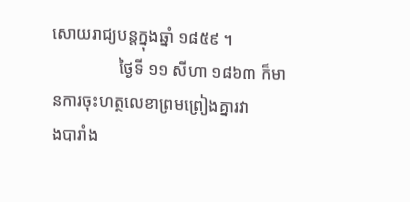សោយរាជ្យបន្តក្នុងឆ្នាំ ១៨៥៩ ។
                ថ្ងៃទី ១១ សីហា ១៨៦៣ ក៏មានការចុះហត្ថលេខាព្រមព្រៀងគ្នារវា
ងបារាំង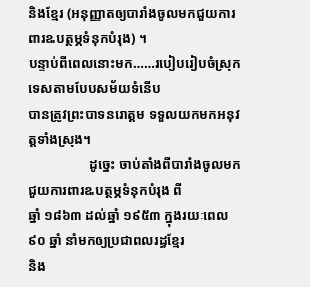និងខ្មែរ (អនុញ្ញាតឲ្យបារាំងចូលមកជួយការពារឩបត្ថម្ភទំនុកបំរុង) ។
បន្ទាប់ពីពេលនោះមក……របៀបរៀបចំស្រុកទេសតាមបែបសម័យទំនើប
បានត្រូវព្រះបាទនរោត្តម ទទួលយកមកអនុវត្តទាំងស្រុង។
                  ដូច្នេះ ចាប់តាំងពីបារាំងចូលមកជួយការពារឩបត្ថម្ភទំនុកបំរុង ពី
ឆ្នាំ ១៨៦៣ ដល់ឆ្នាំ ១៩៥៣ ក្នុងរយៈពេល ៩០ ឆ្នាំ នាំមកឲ្យប្រជាពលរដ្ធខ្មែរ
និង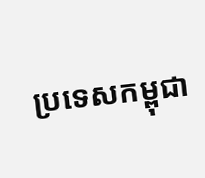ប្រទេសកម្ពុជា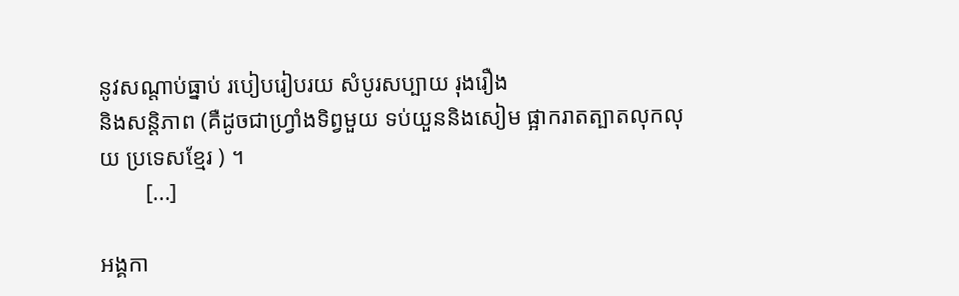នូវសណ្តាប់ធ្នាប់ របៀបរៀបរយ សំបូរសប្បាយ រុងរឿង
និងសន្តិភាព (គឺដូចជាហ្វ្រាំងទិព្វមួយ ទប់យួននិងសៀម ផ្អាករាតត្បាតលុកលុ
យ ប្រទេសខ្មែរ ) ។
        [...]

អង្គកា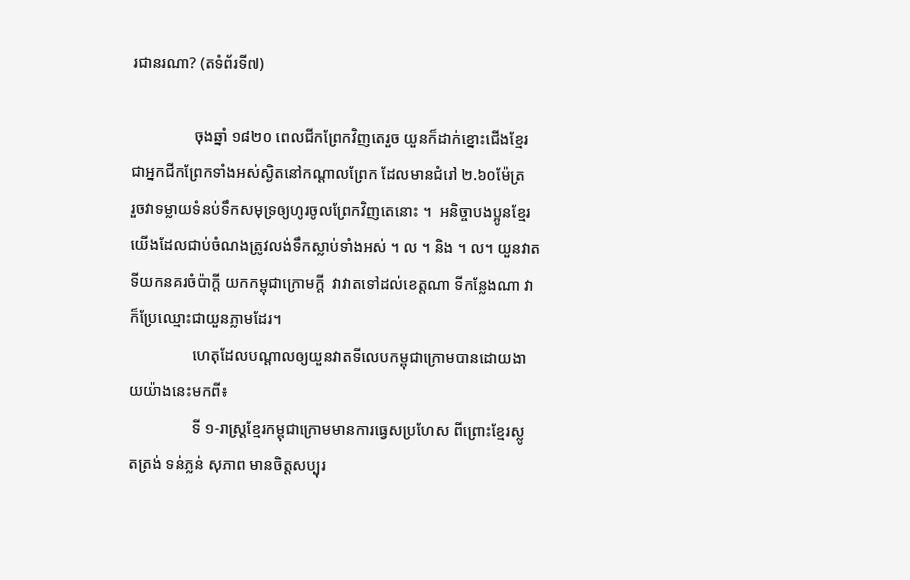រជានរណា? (តទំព័រទី៧)

                ចុងឆ្នាំ ១៨២០ ពេលជីកព្រែកវិញតេរួច យួនក៏ដាក់ខ្នោះជើងខ្មែរ
ជាអ្នកជីកព្រែកទាំងអស់ស្ងិតនៅកណ្តាលព្រែក ដែលមានជំរៅ ២.៦០ម៉ែត្រ
រួចវាទម្លាយទំនប់ទឹកសមុទ្រឲ្យហូរចូលព្រែកវិញតេនោះ ។  អនិច្ចាបងប្អូនខ្មែរ
យើងដែលជាប់ចំណងត្រូវលង់ទឹកស្លាប់ទាំងអស់ ។ ល ។ និង ។ ល។ យួនវាត
ទីយកនគរចំប៉ាក្តី យកកម្ពុជាក្រោមក្តី  វាវាតទៅដល់ខេត្តណា ទីកន្លែងណា វា
ក៏ប្រែឈ្មោះជាយួនភ្លាមដែរ។
                ហេតុដែលបណ្តាលឲ្យយួនវាតទីលេបកម្ពុជាក្រោមបានដោយងា
យយ៉ាងនេះមកពី៖
                ទី ១-រាស្រ្តខ្មែរកម្ពុជាក្រោមមានការធ្វេសប្រហែស ពីព្រោះខ្មែរស្លូ
តត្រង់ ទន់ភ្លន់ សុភាព មានចិត្តសប្បុរ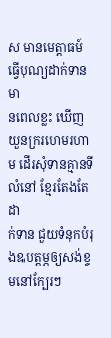ស មានមេត្តាធម៍ ធ្វើបុណ្យដាក់ទាន មា
នពេលខ្លះ ឃើញយួនក្ររហេមរហាម ដើរសុំទានគ្មានទីលំនៅ ខ្មែរតែងតែដា
ក់ទាន ជួយទំនុកបំរុងឩបត្តម្ភឲ្យសង់ខ្ទមនៅក្បែរៗ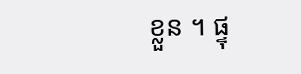ខ្លួន ។ ផ្ទុ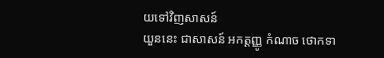យទៅវិញសាសន៍
យួននេះ ជាសាសន៍ អកត្តញ្ញូ កំណាច ថោកទា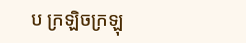ប ក្រឡិចក្រឡុ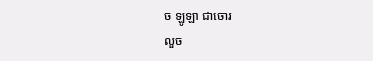ច ឡូឡា ជាចោរ
លួច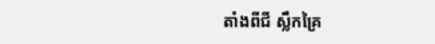តាំងពីជី ស្លឹកគ្រៃ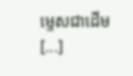ម្ទេសជាដើម  [...]